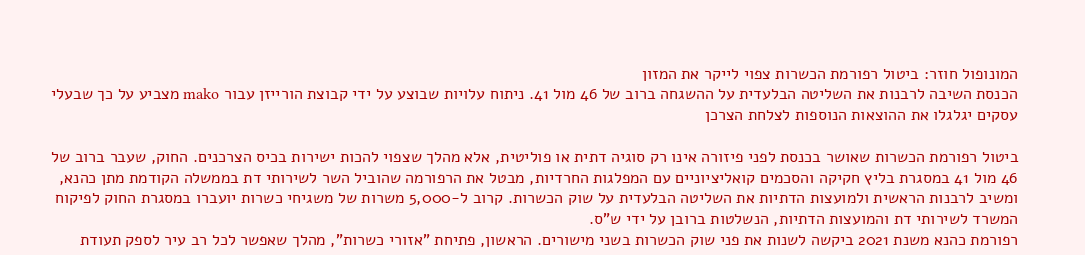המונופול חוזר: ביטול רפורמת הכשרות צפוי לייקר את המזון
הכנסת השיבה לרבנות את השליטה הבלעדית על ההשגחה ברוב של 46 מול 41. ניתוח עלויות שבוצע על ידי קבוצת הורייזן עבור mako מצביע על כך שבעלי עסקים יגלגלו את ההוצאות הנוספות לצלחת הצרכן

ביטול רפורמת הכשרות שאושר בכנסת לפני פיזורה אינו רק סוגיה דתית או פוליטית, אלא מהלך שצפוי להכות ישירות בכיס הצרכנים. החוק, שעבר ברוב של 46 מול 41 במסגרת בליץ חקיקה והסכמים קואליציוניים עם המפלגות החרדיות, מבטל את הרפורמה שהוביל השר לשירותי דת בממשלה הקודמת מתן כהנא, ומשיב לרבנות הראשית ולמועצות הדתיות את השליטה הבלעדית על שוק הכשרות. קרוב ל-5,000 משרות של משגיחי כשרות יועברו במסגרת החוק לפיקוח המשרד לשירותי דת והמועצות הדתיות, הנשלטות ברובן על ידי ש"ס.
רפורמת כהנא משנת 2021 ביקשה לשנות את פני שוק הכשרות בשני מישורים. הראשון, פתיחת "אזורי כשרות", מהלך שאפשר לכל רב עיר לספק תעודת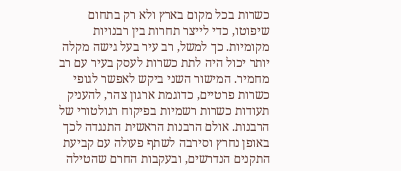כשרות בכל מקום בארץ ולא רק בתחום שיפוטו, כדי לייצר תחרות בין רבנויות מקומיות. כך למשל, רב עיר בעל גישה מקלה יותר יכול היה לתת כשרות לעסק בעיר עם רב מחמיר. המישור השני ביקש לאפשר לגופי כשרות פרטיים, כדוגמת ארגון צהר, להעניק תעודות כשרות רשמיות בפיקוח רגולטורי של הרבנות. אולם הרבנות הראשית התנגדה לכך באופן נחרץ וסירבה לשתף פעולה עם קביעת התקנים הנדרשים, ובעקבות החרם שהטילה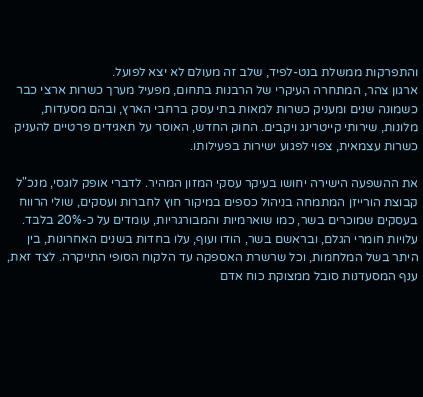והתפרקות ממשלת בנט-לפיד, שלב זה מעולם לא יצא לפועל.
ארגון צהר, המתחרה העיקרי של הרבנות בתחום, מפעיל מערך כשרות ארצי כבר כשמונה שנים ומעניק כשרות למאות בתי עסק ברחבי הארץ, ובהם מסעדות, מלונות, שירותי קייטרינג ויקבים. החוק החדש, האוסר על תאגידים פרטיים להעניק כשרות עצמאית, צפוי לפגוע ישירות בפעילותו.

את ההשפעה הישירה יחושו בעיקר עסקי המזון המהיר. לדברי אופק לוגסי, מנכ"ל קבוצת הורייזן המתמחה בניהול כספים במיקור חוץ לחברות ועסקים, שולי הרווח בעסקים שמוכרים בשר, כמו שוארמיות והמבורגריות, עומדים על כ-20% בלבד. עלויות חומרי הגלם, ובראשם בשר, הודו ועוף, עלו בחדות בשנים האחרונות, בין היתר בשל המלחמות, וכל שרשרת האספקה עד הלקוח הסופי התייקרה. לצד זאת, ענף המסעדנות סובל ממצוקת כוח אדם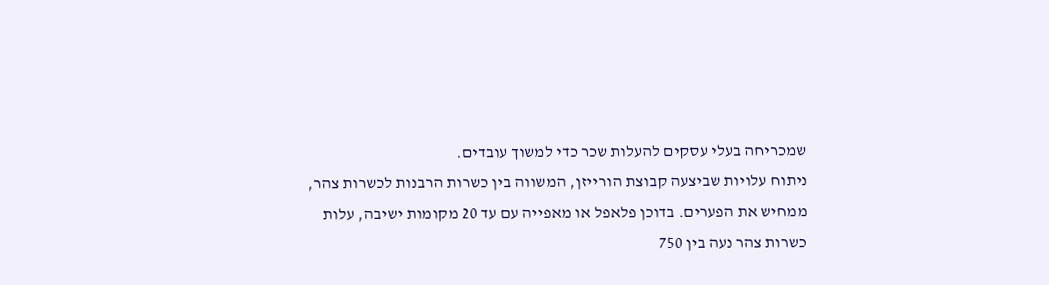שמכריחה בעלי עסקים להעלות שכר כדי למשוך עובדים.
ניתוח עלויות שביצעה קבוצת הורייזן, המשווה בין כשרות הרבנות לכשרות צהר, ממחיש את הפערים. בדוכן פלאפל או מאפייה עם עד 20 מקומות ישיבה, עלות כשרות צהר נעה בין 750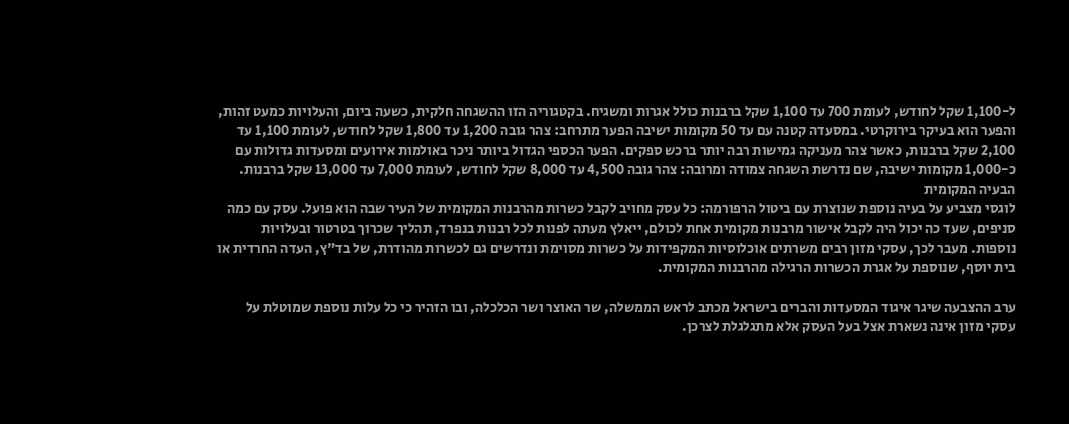ל-1,100 שקל לחודש, לעומת 700 עד 1,100 שקל ברבנות כולל אגרות ומשגיח. בקטגוריה הזו ההשגחה חלקית, כשעה ביום, והעלויות כמעט זהות, והפער הוא בעיקר בירוקרטי. במסעדה קטנה עם עד 50 מקומות ישיבה הפער מתרחב: צהר גובה 1,200 עד 1,800 שקל לחודש, לעומת 1,100 עד 2,100 שקל ברבנות, כאשר צהר מעניקה גמישות רבה יותר ברכש ספקים. הפער הכספי הגדול ביותר ניכר באולמות אירועים ומסעדות גדולות עם כ-1,000 מקומות ישיבה, שם נדרשת השגחה צמודה ומרובה: צהר גובה 4,500 עד 8,000 שקל לחודש, לעומת 7,000 עד 13,000 שקל ברבנות.
הבעיה המקומית
לוגסי מצביע על בעיה נוספת שנוצרת עם ביטול הרפורמה: כל עסק מחויב לקבל כשרות מהרבנות המקומית של העיר שבה הוא פועל. עסק עם כמה סניפים, שעד כה יכול היה לקבל אישור מרבנות מקומית אחת לכולם, ייאלץ מעתה לפנות לכל רבנות בנפרד, תהליך שכרוך בטרטור ובעלויות נוספות. מעבר לכך, עסקי מזון רבים משרתים אוכלוסיות המקפידות על כשרות מסוימת ונדרשים גם לכשרות מהודרת, של בד"ץ, העדה החרדית או בית יוסף, שנוספת על אגרת הכשרות הרגילה מהרבנות המקומית.

ערב ההצבעה שיגר איגוד המסעדות והברים בישראל מכתב לראש הממשלה, שר האוצר ושר הכלכלה, ובו הזהיר כי כל עלות נוספת שמוטלת על עסקי מזון אינה נשארת אצל בעל העסק אלא מתגלגלת לצרכן.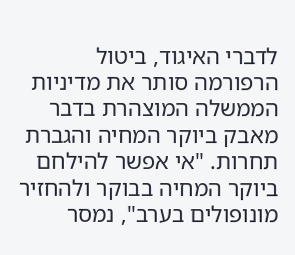לדברי האיגוד, ביטול הרפורמה סותר את מדיניות הממשלה המוצהרת בדבר מאבק ביוקר המחיה והגברת תחרות. "אי אפשר להילחם ביוקר המחיה בבוקר ולהחזיר מונופולים בערב", נמסר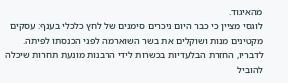מהאיגוד.
לוגסי מציין כי כבר היום ניכרים סימנים של לחץ כלכלי בענף: עסקים מקטינים מנות ושוקלים את בשר השוארמה לפני הכנסתו לפיתה. לדבריו, החזרת הבלעדיות בכשרות לידי הרבנות מונעת תחרות שיכלה להוביל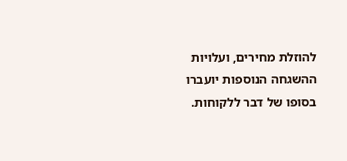להוזלת מחירים, ועלויות ההשגחה הנוספות יועברו בסופו של דבר ללקוחות.